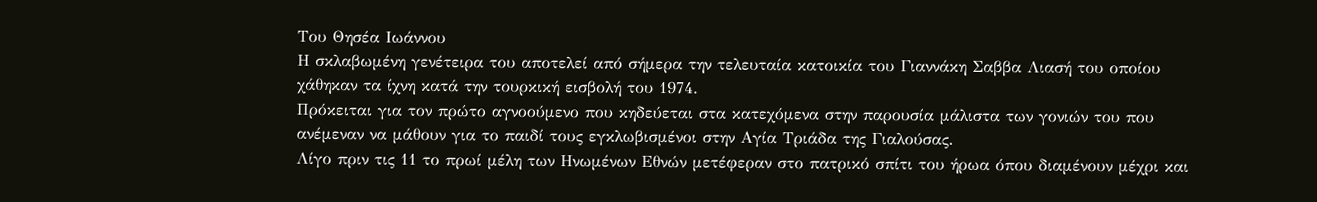Του Θησέα Ιωάννου
Η σκλαβωμένη γενέτειρα του αποτελεί από σήμερα την τελευταία κατοικία του Γιαννάκη Σαββα Λιασή του οποίου χάθηκαν τα ίχνη κατά την τουρκική εισβολή του 1974.
Πρόκειται για τον πρώτο αγνοούμενο που κηδεύεται στα κατεχόμενα στην παρουσία μάλιστα των γονιών του που ανέμεναν να μάθουν για το παιδί τους εγκλωβισμένοι στην Αγία Τριάδα της Γιαλούσας.
Λίγο πριν τις 11 το πρωί μέλη των Ηνωμένων Εθνών μετέφεραν στο πατρικό σπίτι του ήρωα όπου διαμένουν μέχρι και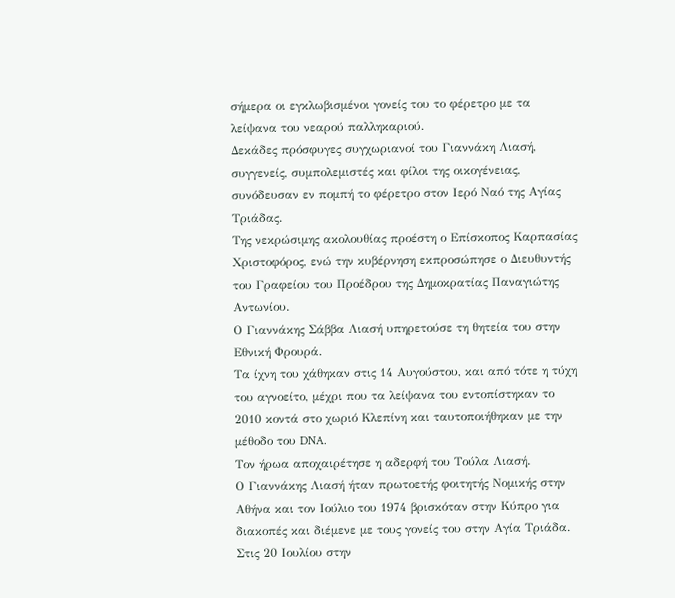σήμερα οι εγκλωβισμένοι γονείς του το φέρετρο με τα λείψανα του νεαρού παλληκαριού.
Δεκάδες πρόσφυγες συγχωριανοί του Γιαννάκη Λιασή, συγγενείς, συμπολεμιστές και φίλοι της οικογένειας, συνόδευσαν εν πομπή το φέρετρο στον Ιερό Ναό της Αγίας Τριάδας.
Της νεκρώσιμης ακολουθίας προέστη ο Επίσκοπος Καρπασίας Χριστοφόρος, ενώ την κυβέρνηση εκπροσώπησε ο Διευθυντής του Γραφείου του Προέδρου της Δημοκρατίας Παναγιώτης Αντωνίου.
Ο Γιαννάκης Σάββα Λιασή υπηρετούσε τη θητεία του στην Εθνική Φρουρά.
Τα ίχνη του χάθηκαν στις 14 Αυγούστου, και από τότε η τύχη του αγνοείτο, μέχρι που τα λείψανα του εντοπίστηκαν το 2010 κοντά στο χωριό Κλεπίνη και ταυτοποιήθηκαν με την μέθοδο του DNA.
Τον ήρωα αποχαιρέτησε η αδερφή του Τούλα Λιασή.
Ο Γιαννάκης Λιασή ήταν πρωτοετής φοιτητής Νομικής στην Αθήνα και τον Ιούλιο του 1974 βρισκόταν στην Κύπρο για διακοπές και διέμενε με τους γονείς του στην Αγία Τριάδα.
Στις 20 Ιουλίου στην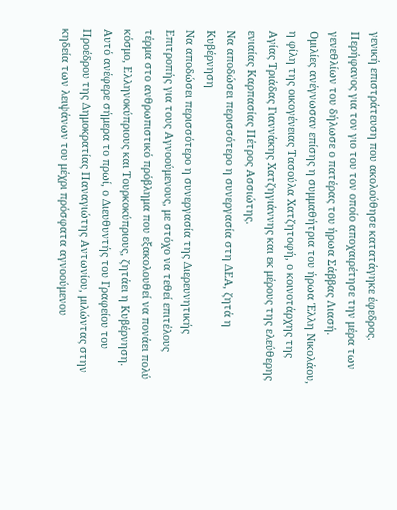γενική επιστράτευση που ακολούθησε κατατάγηκε έφεδρος.
Περήφανος για τον γιο του τον οποίο αποχαιρέτησε την μέρα των γενεθλίων του δήλωσε ο πατέρας του ήρωα Σάββας Λιασή.
Ομιλίες ανέγνωσαν επίσης η συμμαθήτρια του ήρωα Έλλη Νικολάου, η φίλη της οικογένειας Τασούλα Χατζητοφή, ο κοινοτάρχης της Αγίας Τριάδας Γιαννάκης Χατζηγιάννης και εκ μέρους της ελεύθερης ενιαίας Καρπασίας Πέτρος Ασσιώτης.
Να αποδώσει περισσότερο η συνεργασία στη ΔΕΑ, ζητά η Κυβέρνηση
Να αποδώσει περισσότερο η συνεργασία της Διερευνητικής Επιτροπής για τους Αγνοούμενους, με στόχο να τεθεί επιτέλους τέρμα στο ανθρωπιστικό πρόβλημα που εξακολουθεί να πονάει πολύ κόσμο, Ελληνοκύπριους και Τουρκοκύπριους, ζητάει η Κυβέρνηση. Αυτό ανέφερε σήμερα το πρωί, ο Διευθυντής του Γραφείου του Προέδρου της Δημοκρατίας Παναγιώτης Αντωνίου, μιλώντας στην κηδεία των λειψάνων του μέχρι πρόσφατα αγνοούμενου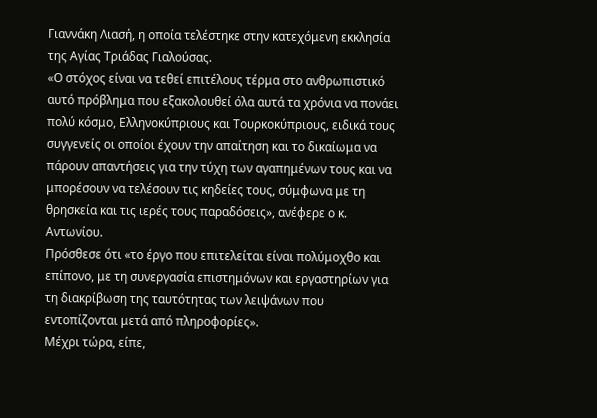Γιαννάκη Λιασή, η οποία τελέστηκε στην κατεχόμενη εκκλησία της Αγίας Τριάδας Γιαλούσας.
«Ο στόχος είναι να τεθεί επιτέλους τέρμα στο ανθρωπιστικό αυτό πρόβλημα που εξακολουθεί όλα αυτά τα χρόνια να πονάει πολύ κόσμο, Ελληνοκύπριους και Τουρκοκύπριους, ειδικά τους συγγενείς οι οποίοι έχουν την απαίτηση και το δικαίωμα να πάρουν απαντήσεις για την τύχη των αγαπημένων τους και να μπορέσουν να τελέσουν τις κηδείες τους, σύμφωνα με τη θρησκεία και τις ιερές τους παραδόσεις», ανέφερε ο κ. Αντωνίου.
Πρόσθεσε ότι «το έργο που επιτελείται είναι πολύμοχθο και επίπονο, με τη συνεργασία επιστημόνων και εργαστηρίων για τη διακρίβωση της ταυτότητας των λειψάνων που εντοπίζονται μετά από πληροφορίες».
Μέχρι τώρα, είπε,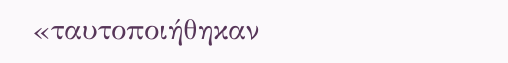«ταυτοποιήθηκαν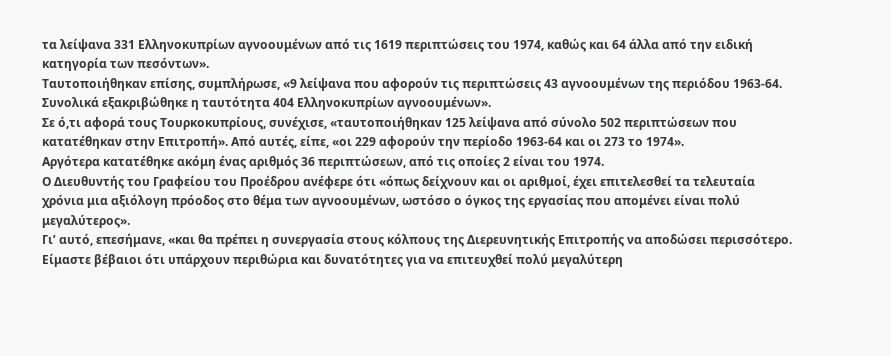τα λείψανα 331 Ελληνοκυπρίων αγνοουμένων από τις 1619 περιπτώσεις του 1974, καθώς και 64 άλλα από την ειδική κατηγορία των πεσόντων».
Ταυτοποιήθηκαν επίσης, συμπλήρωσε, «9 λείψανα που αφορούν τις περιπτώσεις 43 αγνοουμένων της περιόδου 1963-64. Συνολικά εξακριβώθηκε η ταυτότητα 404 Ελληνοκυπρίων αγνοουμένων».
Σε ό,τι αφορά τους Τουρκοκυπρίους, συνέχισε, «ταυτοποιήθηκαν 125 λείψανα από σύνολο 502 περιπτώσεων που κατατέθηκαν στην Επιτροπή». Από αυτές, είπε, «οι 229 αφορούν την περίοδο 1963-64 και οι 273 το 1974».
Αργότερα κατατέθηκε ακόμη ένας αριθμός 36 περιπτώσεων, από τις οποίες 2 είναι του 1974.
Ο Διευθυντής του Γραφείου του Προέδρου ανέφερε ότι «όπως δείχνουν και οι αριθμοί, έχει επιτελεσθεί τα τελευταία χρόνια μια αξιόλογη πρόοδος στο θέμα των αγνοουμένων, ωστόσο ο όγκος της εργασίας που απομένει είναι πολύ μεγαλύτερος».
Γι’ αυτό, επεσήμανε, «και θα πρέπει η συνεργασία στους κόλπους της Διερευνητικής Επιτροπής να αποδώσει περισσότερο. Είμαστε βέβαιοι ότι υπάρχουν περιθώρια και δυνατότητες για να επιτευχθεί πολύ μεγαλύτερη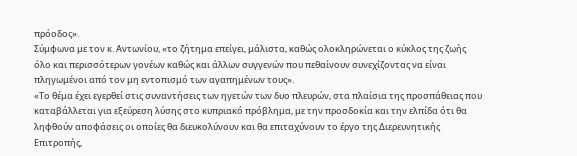πρόοδος».
Σύμφωνα με τον κ. Αντωνίου, «το ζήτημα επείγει, μάλιστα, καθώς ολοκληρώνεται ο κύκλος της ζωής όλο και περισσότερων γονέων καθώς και άλλων συγγενών που πεθαίνουν συνεχίζοντας να είναι πληγωμένοι από τον μη εντοπισμό των αγαπημένων τους».
«Το θέμα έχει εγερθεί στις συναντήσεις των ηγετών των δυο πλευρών, στα πλαίσια της προσπάθειας που καταβάλλεται για εξεύρεση λύσης στο κυπριακό πρόβλημα, με την προσδοκία και την ελπίδα ότι θα ληφθούν αποφάσεις οι οποίες θα διευκολύνουν και θα επιταχύνουν το έργο της Διερευνητικής Επιτροπής,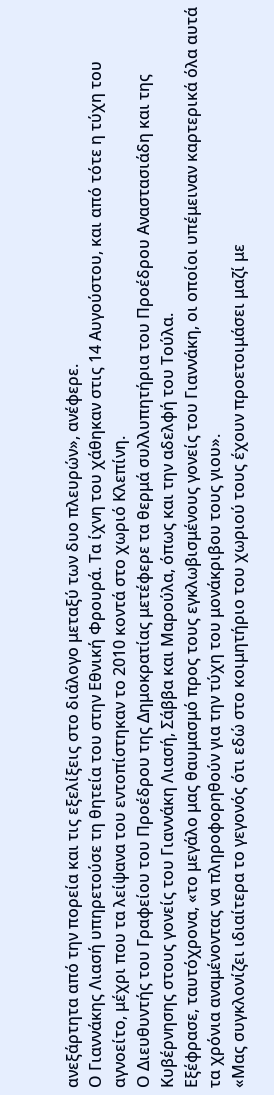ανεξάρτητα από την πορεία και τις εξελίξεις στο διάλογο μεταξύ των δυο πλευρών», ανέφερε.
Ο Γιαννάκης Λιασή υπηρετούσε τη θητεία του στην Εθνική Φρουρά. Τα ίχνη του χάθηκαν στις 14 Αυγούστου, και από τότε η τύχη του αγνοείτο, μέχρι που τα λείψανα του εντοπίστηκαν το 2010 κοντά στο χωριό Κλεπίνη.
Ο Διευθυντής του Γραφείου του Προέδρου της Δημοκρατίας μετέφερε τα θερμά συλλυπητήρια του Προέδρου Αναστασιάδη και της Κυβέρνησης στους γονείς του Γιαννάκη Λιασή, Σάββα και Μαρούλα, όπως και την αδελφή του Τούλα.
Εξέφρασε, ταυτόχρονα, «το μεγάλο μας θαυμασμό προς τους εγκλωβισμένους γονείς του Γιαννάκη, οι οποίοι υπέμειναν καρτερικά όλα αυτά τα χρόνια αναμένοντας να πληροφορηθούν για την τύχη του μονάκριβου τους γιου».
«Μας συγκλονίζει ιδιαίτερα το γεγονός ότι εδώ στο κοιμητήριο του χωριού τους έχουν προετοιμάσει μαζί με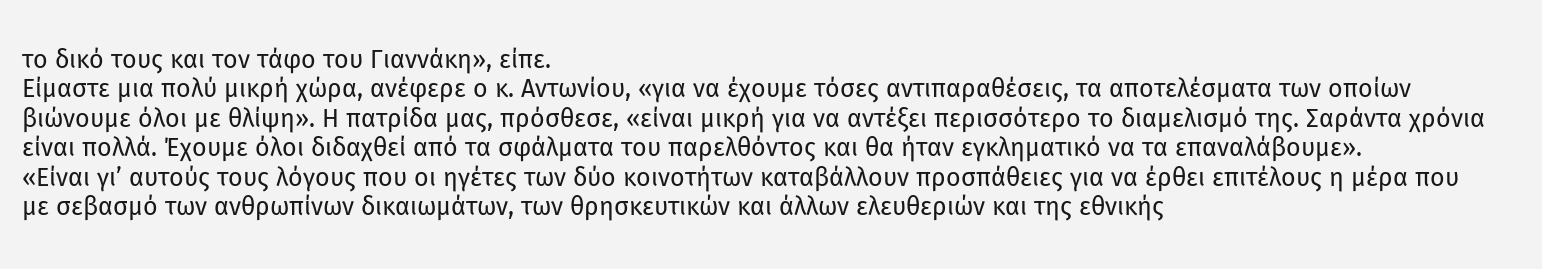το δικό τους και τον τάφο του Γιαννάκη», είπε.
Είμαστε μια πολύ μικρή χώρα, ανέφερε ο κ. Αντωνίου, «για να έχουμε τόσες αντιπαραθέσεις, τα αποτελέσματα των οποίων βιώνουμε όλοι με θλίψη». Η πατρίδα μας, πρόσθεσε, «είναι μικρή για να αντέξει περισσότερο το διαμελισμό της. Σαράντα χρόνια είναι πολλά. Έχουμε όλοι διδαχθεί από τα σφάλματα του παρελθόντος και θα ήταν εγκληματικό να τα επαναλάβουμε».
«Είναι γι’ αυτούς τους λόγους που οι ηγέτες των δύο κοινοτήτων καταβάλλουν προσπάθειες για να έρθει επιτέλους η μέρα που με σεβασμό των ανθρωπίνων δικαιωμάτων, των θρησκευτικών και άλλων ελευθεριών και της εθνικής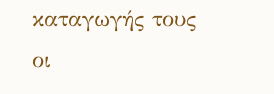καταγωγής τους οι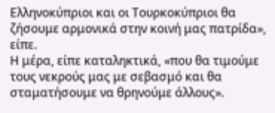Ελληνοκύπριοι και οι Τουρκοκύπριοι θα ζήσουμε αρμονικά στην κοινή μας πατρίδα», είπε.
Η μέρα, είπε καταληκτικά, «που θα τιμούμε τους νεκρούς μας με σεβασμό και θα σταματήσουμε να θρηνούμε άλλους».